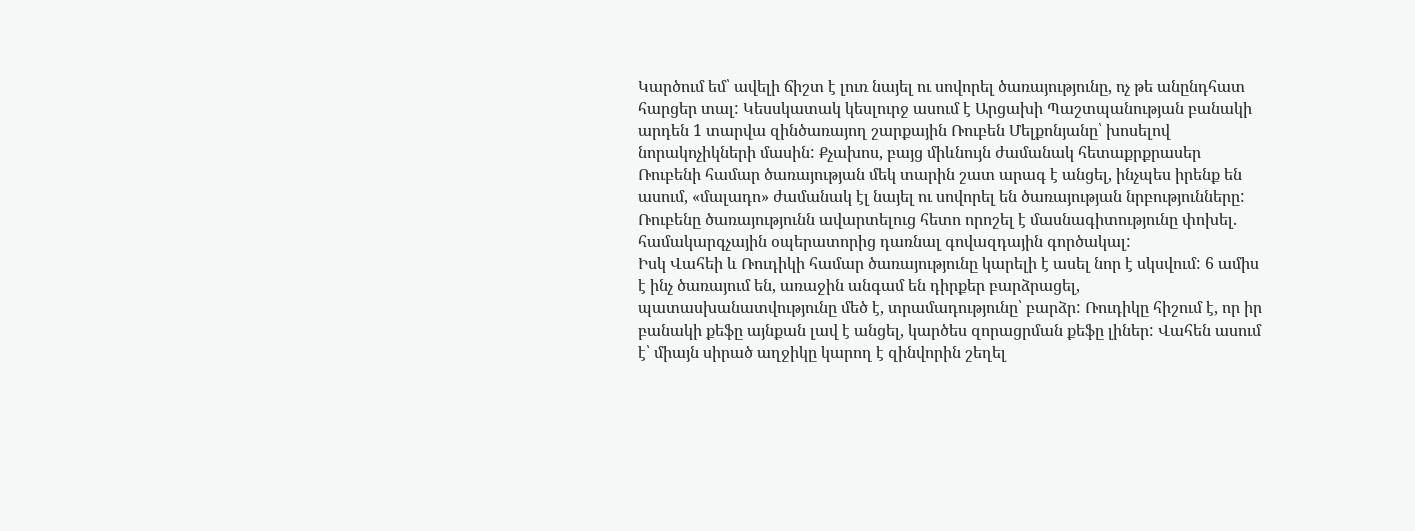Կարծում եմ՝ ավելի ճիշտ է լուռ նայել ու սովորել ծառայությունը, ոչ թե անընդհատ հարցեր տալ: Կեսսկատակ կեսլուրջ ասում է Արցախի Պաշտպանության բանակի արդեն 1 տարվա զինծառայող շարքային Ռուբեն Մելքոնյանը՝ խոսելով նորակոչիկների մասին: Քչախոս, բայց միևնույն ժամանակ հետաքրքրասեր Ռուբենի համար ծառայության մեկ տարին շատ արագ է անցել, ինչպես իրենք են ասում, «մալադո» ժամանակ էլ նայել ու սովորել են ծառայության նրբությունները: Ռուբենը ծառայությունն ավարտելուց հետո որոշել է մասնագիտությունը փոխել. համակարգչային օպերատորից դառնալ գովազդային գործակալ:
Իսկ Վահեի և Ռուդիկի համար ծառայությունը կարելի է ասել նոր է սկսվում: 6 ամիս է ինչ ծառայում են, առաջին անգամ են դիրքեր բարձրացել, պատասխանատվությունը մեծ է, տրամադությունը՝ բարձր: Ռուդիկը հիշում է, որ իր բանակի քեֆը այնքան լավ է անցել, կարծես զորացրման քեֆը լիներ: Վահեն ասում է՝ միայն սիրած աղջիկը կարող է զինվորին շեղել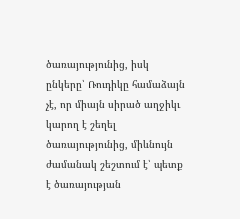ծառայությունից, իսկ ընկերը՝ Ռուդիկը համաձայն չէ, որ միայն սիրած աղջիկւ կարող է շեղել ծառայությունից, միևնույն ժամանակ շեշտում է՝ պետք է ծառայության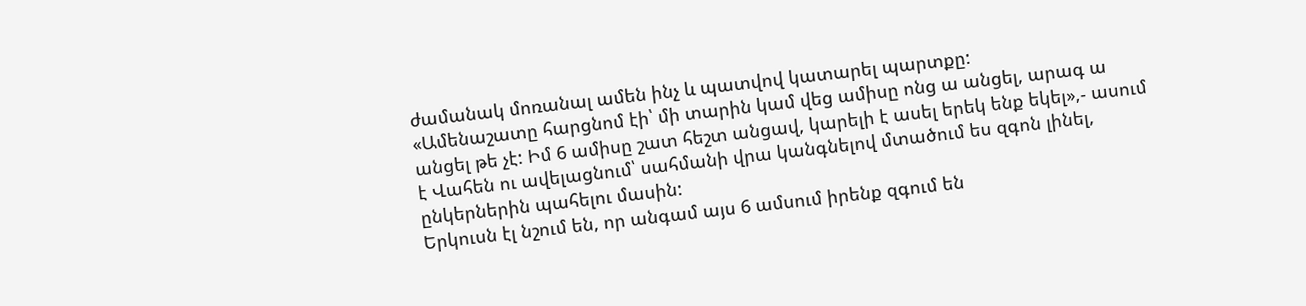ժամանակ մոռանալ ամեն ինչ և պատվով կատարել պարտքը:
«Ամենաշատը հարցնոմ էի՝ մի տարին կամ վեց ամիսը ոնց ա անցել, արագ ա անցել թե չէ: Իմ 6 ամիսը շատ հեշտ անցավ, կարելի է ասել երեկ ենք եկել»,- ասում է Վահեն ու ավելացնում՝ սահմանի վրա կանգնելով մտածում ես զգոն լինել, ընկերներին պահելու մասին:
Երկուսն էլ նշում են, որ անգամ այս 6 ամսում իրենք զգում են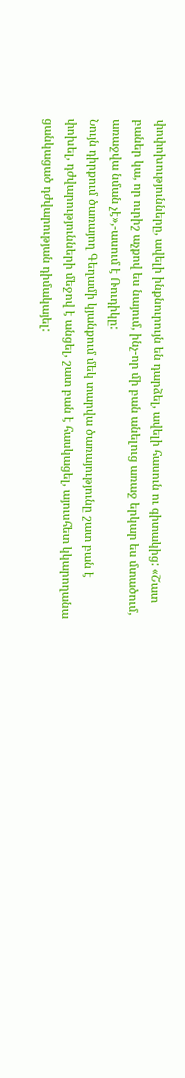փոփոխությունները, ավելի ինքնուրույն են դարձել, ավելի հասուն ու գիտակից: «Շատ բաներ կա, որ ուրիշ աչքով ես նայում, ինչ-որ մի բան անելուց առաջ երկար ես մտածում, առաջվա նման չէ»,-ասում է Ռուդիկը:
Նույն դիրքում ծառայող Գեղամի կյանքում մեկ տարվա ծառայությունը շատ բան է փոխել, դժվարությունների մեջով է անցել, շատ բան է հասկացել, այուսհետ կկարողանա ցանկացած դժվարության դիմակայել: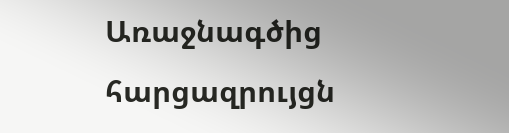Առաջնագծից հարցազրույցն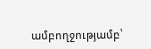ամբողջությամբ՝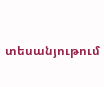տեսանյութում